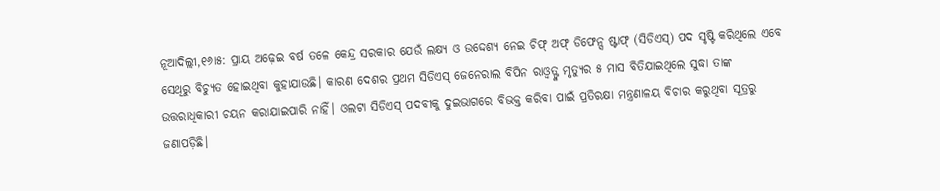ନୂଆଦିଲ୍ଲୀ,୧୬ା୫: ପ୍ରାୟ ଅଢ଼େଇ ବର୍ଷ ତଳେ କେନ୍ଦ୍ର ସରକାର ଯେଉଁ ଲକ୍ଷ୍ୟ ଓ ଉଦ୍ଦେଶ୍ୟ ନେଇ ଚିଫ୍ ଅଫ୍ ଡିଫେନ୍ସ ଷ୍ଟାଫ୍ (ସିଡିଏସ୍) ପଦ ସୃଷ୍ଟି କରିଥିଲେ ଏବେ ସେଥିରୁ ବିଚ୍ୟୁତ ହୋଇଥିବା କୁହାଯାଉଛି। କାରଣ ଦେଶର ପ୍ରଥମ ସିଡିଏସ୍ ଜେନେରାଲ ବିପିନ ରାଓ୍ବତ୍ଙ୍କ ମୃତ୍ୟୁର ୫ ମାସ ବିତିଯାଇଥିଲେ ସୁଦ୍ଧା ତାଙ୍କ ଉତ୍ତରାଧିକାରୀ ଚୟନ କରାଯାଇପାରି ନାହିଁ। ଓଲଟା ସିଡିଏସ୍ ପଦବୀକୁ ଦୁଇଭାଗରେ ବିଭକ୍ତ କରିବା ପାଇଁ ପ୍ରତିରକ୍ଷା ମନ୍ତ୍ରଣାଳୟ ବିଚାର କରୁଥିବା ସୂତ୍ରରୁ ଜଣାପଡ଼ିଛି।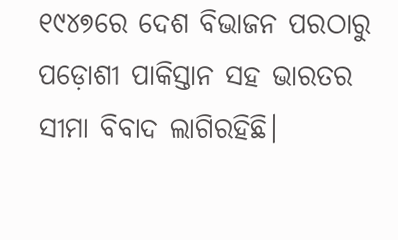୧୯୪୭ରେ ଦେଶ ବିଭାଜନ ପରଠାରୁ ପଡ଼ୋଶୀ ପାକିସ୍ତାନ ସହ ଭାରତର ସୀମା ବିବାଦ ଲାଗିରହିଛି।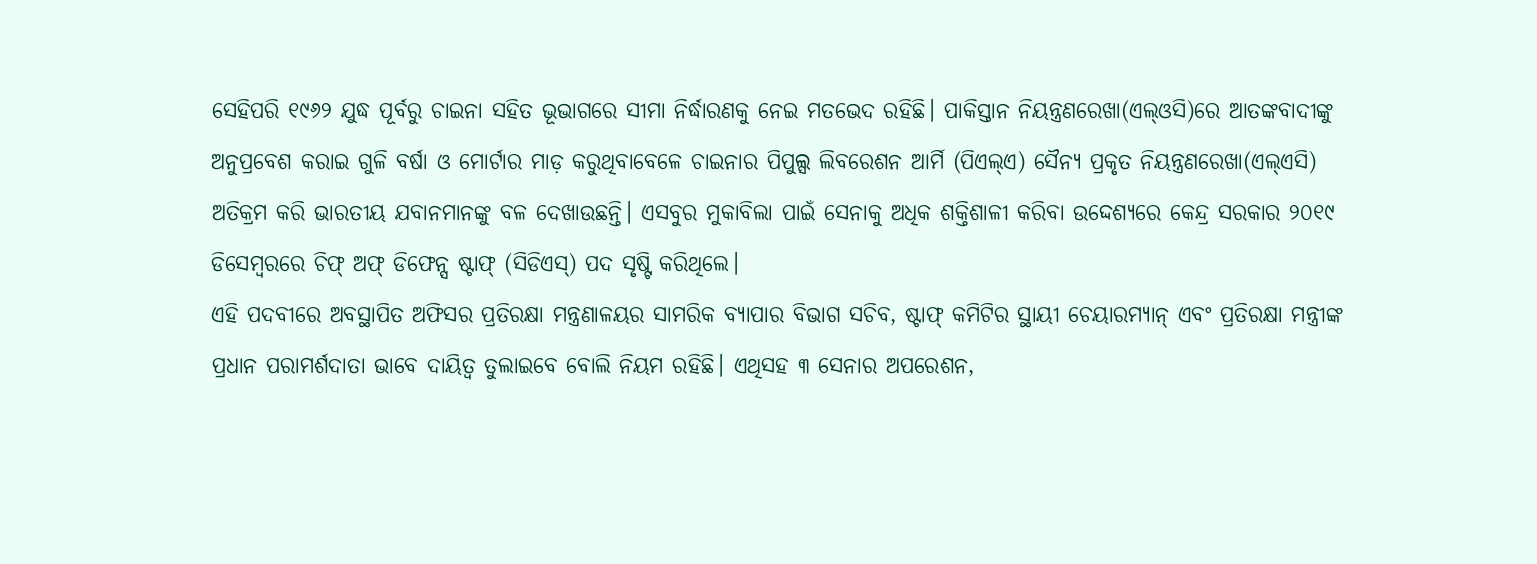ସେହିପରି ୧୯୬୨ ଯୁଦ୍ଧ ପୂର୍ବରୁ ଚାଇନା ସହିତ ଭୂଭାଗରେ ସୀମା ନିର୍ଦ୍ଧାରଣକୁ ନେଇ ମତଭେଦ ରହିଛି। ପାକିସ୍ତାନ ନିୟନ୍ତ୍ରଣରେଖା(ଏଲ୍ଓସି)ରେ ଆତଙ୍କବାଦୀଙ୍କୁ ଅନୁପ୍ରବେଶ କରାଇ ଗୁଳି ବର୍ଷା ଓ ମୋର୍ଟାର ମାଡ଼ କରୁଥିବାବେଳେ ଚାଇନାର ପିପୁଲ୍ସ ଲିବରେଶନ ଆର୍ମି (ପିଏଲ୍ଏ) ସୈନ୍ୟ ପ୍ରକୃତ ନିୟନ୍ତ୍ରଣରେଖା(ଏଲ୍ଏସି) ଅତିକ୍ରମ କରି ଭାରତୀୟ ଯବାନମାନଙ୍କୁ ବଳ ଦେଖାଉଛନ୍ତି। ଏସବୁର ମୁକାବିଲା ପାଇଁ ସେନାକୁ ଅଧିକ ଶକ୍ତିଶାଳୀ କରିବା ଉଦ୍ଦେଶ୍ୟରେ କେନ୍ଦ୍ର ସରକାର ୨୦୧୯ ଡିସେମ୍ବରରେ ଚିଫ୍ ଅଫ୍ ଡିଫେନ୍ସ ଷ୍ଟାଫ୍ (ସିଡିଏସ୍) ପଦ ସୃଷ୍ଟି କରିଥିଲେ।
ଏହି ପଦବୀରେ ଅବସ୍ଥାପିତ ଅଫିସର ପ୍ରତିରକ୍ଷା ମନ୍ତ୍ରଣାଳୟର ସାମରିକ ବ୍ୟାପାର ବିଭାଗ ସଚିବ, ଷ୍ଟାଫ୍ କମିଟିର ସ୍ଥାୟୀ ଚେୟାରମ୍ୟାନ୍ ଏବଂ ପ୍ରତିରକ୍ଷା ମନ୍ତ୍ରୀଙ୍କ ପ୍ରଧାନ ପରାମର୍ଶଦାତା ଭାବେ ଦାୟିତ୍ୱ ତୁଲାଇବେ ବୋଲି ନିୟମ ରହିଛି। ଏଥିସହ ୩ ସେନାର ଅପରେଶନ,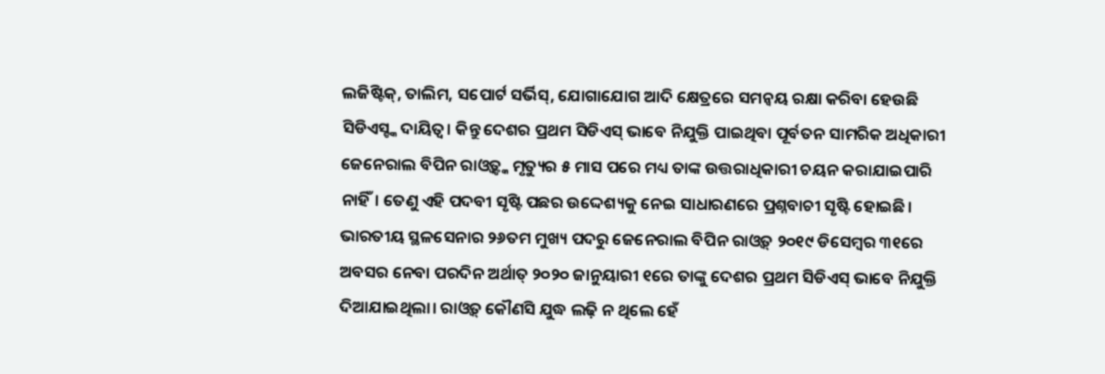ଲଜିଷ୍ଟିକ୍, ତାଲିମ, ସପୋର୍ଟ ସର୍ଭିସ୍, ଯୋଗାଯୋଗ ଆଦି କ୍ଷେତ୍ରରେ ସମନ୍ବୟ ରକ୍ଷା କରିବା ହେଉଛି ସିଡିଏସ୍ଙ୍କ ଦାୟିତ୍ୱ। କିନ୍ତୁ ଦେଶର ପ୍ରଥମ ସିଡିଏସ୍ ଭାବେ ନିଯୁକ୍ତି ପାଇଥିବା ପୂର୍ବତନ ସାମରିକ ଅଧିକାରୀ ଜେନେରାଲ ବିପିନ ରାଓ୍ବତ୍ଙ୍କ ମୃତ୍ୟୁର ୫ ମାସ ପରେ ମଧ୍ୟ ତାଙ୍କ ଉତ୍ତରାଧିକାରୀ ଚୟନ କରାଯାଇପାରି ନାହିଁ। ତେଣୁ ଏହି ପଦବୀ ସୃଷ୍ଟି ପଛର ଉଦ୍ଦେଶ୍ୟକୁ ନେଇ ସାଧାରଣରେ ପ୍ରଶ୍ନବାଚୀ ସୃଷ୍ଟି ହୋଇଛି।
ଭାରତୀୟ ସ୍ଥଳସେନାର ୨୬ତମ ମୁଖ୍ୟ ପଦରୁ ଜେନେରାଲ ବିପିନ ରାଓ୍ବତ୍ ୨୦୧୯ ଡିସେମ୍ବର ୩୧ରେ ଅବସର ନେବା ପରଦିନ ଅର୍ଥାତ୍ ୨୦୨୦ ଜାନୁୟାରୀ ୧ରେ ତାଙ୍କୁ ଦେଶର ପ୍ରଥମ ସିଡିଏସ୍ ଭାବେ ନିଯୁକ୍ତି ଦିଆଯାଇଥିଲା। ରାଓ୍ବତ୍ କୌଣସି ଯୁଦ୍ଧ ଲଢ଼ି ନ ଥିଲେ ହେଁ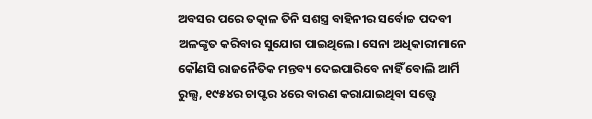ଅବସର ପରେ ତତ୍କାଳ ତିନି ସଶସ୍ତ୍ର ବାହିନୀର ସର୍ବୋଚ୍ଚ ପଦବୀ ଅଳଙ୍କୃତ କରିବାର ସୁଯୋଗ ପାଇଥିଲେ। ସେନା ଅଧିକାରୀମାନେ କୌଣସି ରାଜନୈତିକ ମନ୍ତବ୍ୟ ଦେଇପାରିବେ ନାହିଁ ବୋଲି ଆର୍ମି ରୁଲ୍ସ, ୧୯୫୪ର ଚାପ୍ଟର ୪ରେ ବାରଣ କରାଯାଇଥିବା ସତ୍ତ୍ୱେ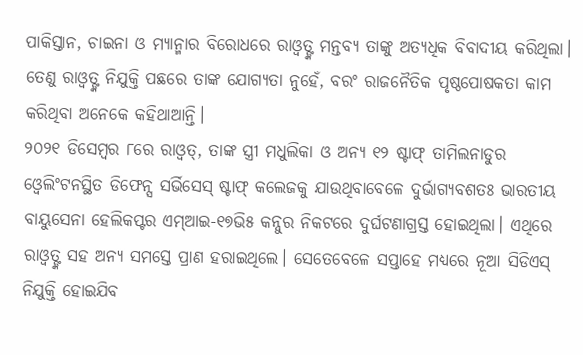ପାକିସ୍ତାନ, ଚାଇନା ଓ ମ୍ୟାନ୍ମାର ବିରୋଧରେ ରାଓ୍ବତ୍ଙ୍କ ମନ୍ତବ୍ୟ ତାଙ୍କୁ ଅତ୍ୟଧିକ ବିବାଦୀୟ କରିଥିଲା। ତେଣୁ ରାଓ୍ବତ୍ଙ୍କ ନିଯୁକ୍ତି ପଛରେ ତାଙ୍କ ଯୋଗ୍ୟତା ନୁହେଁ, ବରଂ ରାଜନୈତିକ ପୃଷ୍ଠପୋଷକତା କାମ କରିଥିବା ଅନେକେ କହିଥାଆନ୍ତି।
୨୦୨୧ ଡିସେମ୍ବର ୮ରେ ରାଓ୍ବତ୍, ତାଙ୍କ ସ୍ତ୍ରୀ ମଧୁଲିକା ଓ ଅନ୍ୟ ୧୨ ଷ୍ଟାଫ୍ ତାମିଲନାଡୁର ଓ୍ବେଲିଂଟନସ୍ଥିତ ଡିଫେନ୍ସ ସର୍ଭିସେସ୍ ଷ୍ଟାଫ୍ କଲେଜକୁ ଯାଉଥିବାବେଳେ ଦୁର୍ଭାଗ୍ୟବଶତଃ ଭାରତୀୟ ବାୟୁସେନା ହେଲିକପ୍ଟର ଏମ୍ଆଇ-୧୭ଭି୫ କନ୍ନୁର ନିକଟରେ ଦୁର୍ଘଟଣାଗ୍ରସ୍ତ ହୋଇଥିଲା। ଏଥିରେ ରାଓ୍ବତ୍ଙ୍କ ସହ ଅନ୍ୟ ସମସ୍ତେ ପ୍ରାଣ ହରାଇଥିଲେ। ସେତେବେଳେ ସପ୍ତାହେ ମଧ୍ୟରେ ନୂଆ ସିଡିଏସ୍ ନିଯୁକ୍ତି ହୋଇଯିବ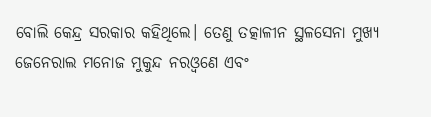ବୋଲି କେନ୍ଦ୍ର ସରକାର କହିଥିଲେ। ତେଣୁ ତତ୍କାଳୀନ ସ୍ଥଳସେନା ମୁଖ୍ୟ ଜେନେରାଲ ମନୋଜ ମୁକୁନ୍ଦ ନରଓ୍ବଣେ ଏବଂ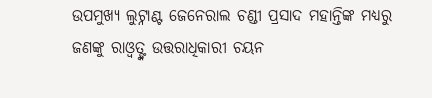ଉପମୁଖ୍ୟ ଲୁଟ୍ନାଣ୍ଟ ଜେନେରାଲ ଚଣ୍ଡୀ ପ୍ରସାଦ ମହାନ୍ତିଙ୍କ ମଧ୍ୟରୁ ଜଣଙ୍କୁ ରାଓ୍ବତ୍ଙ୍କ ଉତ୍ତରାଧିକାରୀ ଚୟନ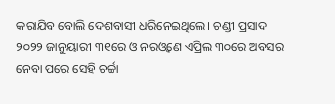କରାଯିବ ବୋଲି ଦେଶବାସୀ ଧରିନେଇଥିଲେ। ଚଣ୍ଡୀ ପ୍ରସାଦ ୨୦୨୨ ଜାନୁୟାରୀ ୩୧ରେ ଓ ନରଓ୍ବଣେ ଏପ୍ରିଲ ୩୦ରେ ଅବସର ନେବା ପରେ ସେହି ଚର୍ଚ୍ଚା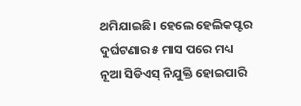ଥମିଯାଇଛି। ହେଲେ ହେଲିକପ୍ଟର ଦୁର୍ଘଟଣାର ୫ ମାସ ପରେ ମଧ୍ୟ ନୂଆ ସିଡିଏସ୍ ନିଯୁକ୍ତି ହୋଇପାରି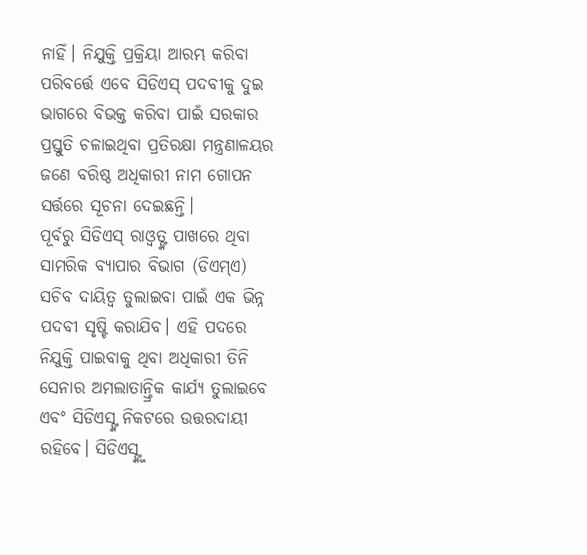ନାହିଁ। ନିଯୁକ୍ତି ପ୍ରକ୍ରିୟା ଆରମ୍ଭ କରିବା ପରିବର୍ତ୍ତେ ଏବେ ସିଡିଏସ୍ ପଦବୀକୁ ଦୁଇ ଭାଗରେ ବିଭକ୍ତ କରିବା ପାଇଁ ସରକାର ପ୍ରସ୍ତୁତି ଚଳାଇଥିବା ପ୍ରତିରକ୍ଷା ମନ୍ତ୍ରଣାଳୟର ଜଣେ ବରିଷ୍ଠ ଅଧିକାରୀ ନାମ ଗୋପନ ସର୍ତ୍ତରେ ସୂଚନା ଦେଇଛନ୍ତି।
ପୂର୍ବରୁ ସିଡିଏସ୍ ରାଓ୍ବତ୍ଙ୍କ ପାଖରେ ଥିବା ସାମରିକ ବ୍ୟାପାର ବିଭାଗ (ଡିଏମ୍ଏ) ସଚିବ ଦାୟିତ୍ୱ ତୁଲାଇବା ପାଇଁ ଏକ ଭିନ୍ନ ପଦବୀ ସୃଷ୍ଟି କରାଯିବ। ଏହି ପଦରେ ନିଯୁକ୍ତି ପାଇବାକୁ ଥିବା ଅଧିକାରୀ ତିନି ସେନାର ଅମଲାତାନ୍ତ୍ରିକ କାର୍ଯ୍ୟ ତୁଲାଇବେ ଏବଂ ସିଡିଏସ୍ଙ୍କ ନିକଟରେ ଉତ୍ତରଦାୟୀ ରହିବେ। ସିଡିଏସ୍ଙ୍କୁ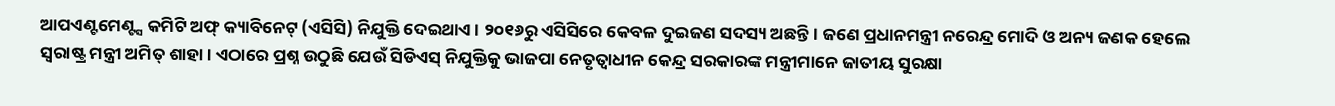ଆପଏଣ୍ଟମେଣ୍ଟ୍ସ କମିଟି ଅଫ୍ କ୍ୟାବିନେଟ୍ (ଏସିସି) ନିଯୁକ୍ତି ଦେଇଥାଏ। ୨୦୧୬ରୁ ଏସିସିରେ କେବଳ ଦୁଇଜଣ ସଦସ୍ୟ ଅଛନ୍ତି। ଜଣେ ପ୍ରଧାନମନ୍ତ୍ରୀ ନରେନ୍ଦ୍ର ମୋଦି ଓ ଅନ୍ୟ ଜଣକ ହେଲେ ସ୍ବରାଷ୍ଟ୍ର ମନ୍ତ୍ରୀ ଅମିତ୍ ଶାହା। ଏଠାରେ ପ୍ରଶ୍ନ ଉଠୁଛି ଯେଉଁ ସିଡିଏସ୍ ନିଯୁକ୍ତିକୁ ଭାଜପା ନେତୃତ୍ୱାଧୀନ କେନ୍ଦ୍ର ସରକାରଙ୍କ ମନ୍ତ୍ରୀମାନେ ଜାତୀୟ ସୁରକ୍ଷା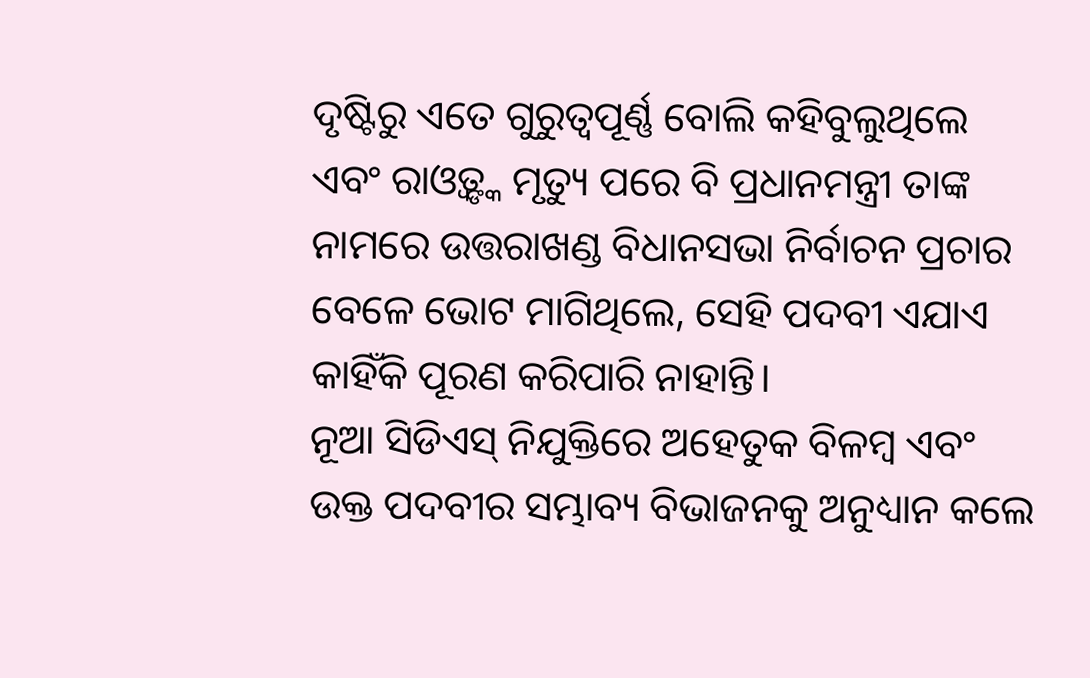ଦୃଷ୍ଟିରୁ ଏତେ ଗୁରୁତ୍ୱପୂର୍ଣ୍ଣ ବୋଲି କହିବୁଲୁଥିଲେ ଏବଂ ରାଓ୍ବତ୍ଙ୍କ ମୃତ୍ୟୁ ପରେ ବି ପ୍ରଧାନମନ୍ତ୍ରୀ ତାଙ୍କ ନାମରେ ଉତ୍ତରାଖଣ୍ଡ ବିଧାନସଭା ନିର୍ବାଚନ ପ୍ରଚାର ବେଳେ ଭୋଟ ମାଗିଥିଲେ, ସେହି ପଦବୀ ଏଯାଏ କାହିଁକି ପୂରଣ କରିପାରି ନାହାନ୍ତି।
ନୂଆ ସିଡିଏସ୍ ନିଯୁକ୍ତିରେ ଅହେତୁକ ବିଳମ୍ବ ଏବଂ ଉକ୍ତ ପଦବୀର ସମ୍ଭାବ୍ୟ ବିଭାଜନକୁ ଅନୁଧ୍ୟାନ କଲେ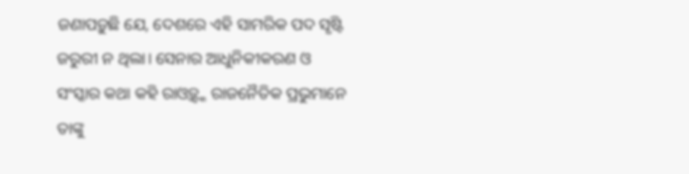ଜଣାପଡ଼ୁଛି ଯେ, ଦେଶରେ ଏହି ସାମରିକ ପଦ ସୃଷ୍ଟି ଜରୁରୀ ନ ଥିଲା। ସେନାର ଆଧୁନିକୀକରଣ ଓ ସଂସ୍କାର କଥା କହି ରାଓ୍ବତ୍ଙ୍କ ରାଜନୈତିକ ପ୍ରଭୁମାନେ ତାଙ୍କୁ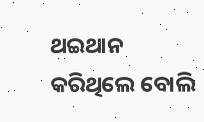ଥଇଥାନ କରିଥିଲେ ବୋଲି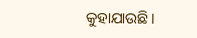କୁହାଯାଉଛି।